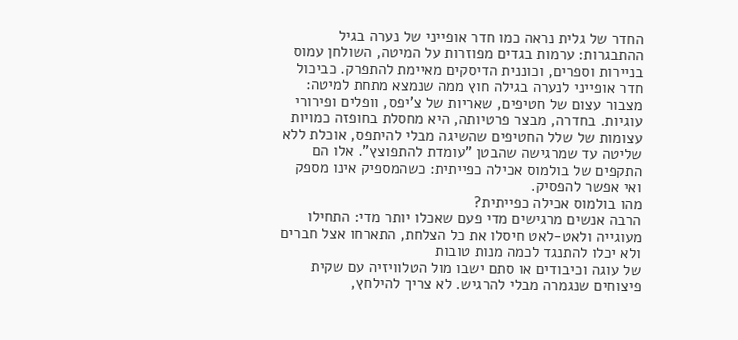החדר של גלית נראה כמו חדר אופייני של נערה בגיל ההתבגרות: ערמות בגדים מפוזרות על המיטה, השולחן עמוס בניירות וספרים, וכוננית הדיסקים מאיימת להתפרק. כביכול חדר אופייני לנערה בגילה חוץ ממה שנמצא מתחת למיטה: מצבור עצום של חטיפים, שאריות של צ'יפס, וופלים ופירורי עוגיות. בחדרה, מבצר פרטיותה, היא מחסלת בחופזה כמויות עצומות של שלל החטיפים שהשיגה מבלי להיתפס, אוכלת ללא שליטה עד שמרגישה שהבטן "עומדת להתפוצץ". אלו הם התקפים של בולמוס אכילה כפייתית: כשהמספיק אינו מספק ואי אפשר להפסיק.
מהו בולמוס אכילה כפייתית?
הרבה אנשים מרגישים מדי פעם שאכלו יותר מדי: התחילו מעוגייה ולאט-לאט חיסלו את כל הצלחת, התארחו אצל חברים ולא יכלו להתנגד לכמה מנות טובות
של עוגה וכיבודים או סתם ישבו מול הטלוויזיה עם שקית פיצוחים שנגמרה מבלי להרגיש. לא צריך להילחץ,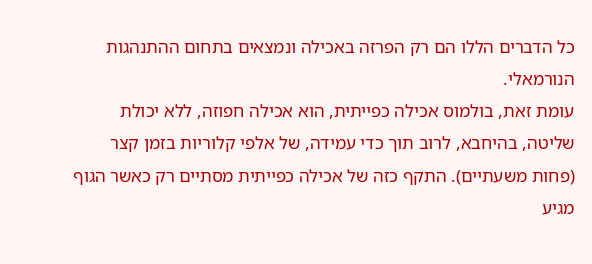כל הדברים הללו הם רק הפרזה באכילה ונמצאים בתחום ההתנהגות הנורמאלי.
עומת זאת, בולמוס אכילה כפייתית, הוא אכילה חפוזה, ללא יכולת שליטה, בהיחבא, לרוב תוך כדי עמידה, של אלפי קלוריות בזמן קצר (פחות משעתיים). התקף כזה של אכילה כפייתית מסתיים רק כאשר הגוף מגיע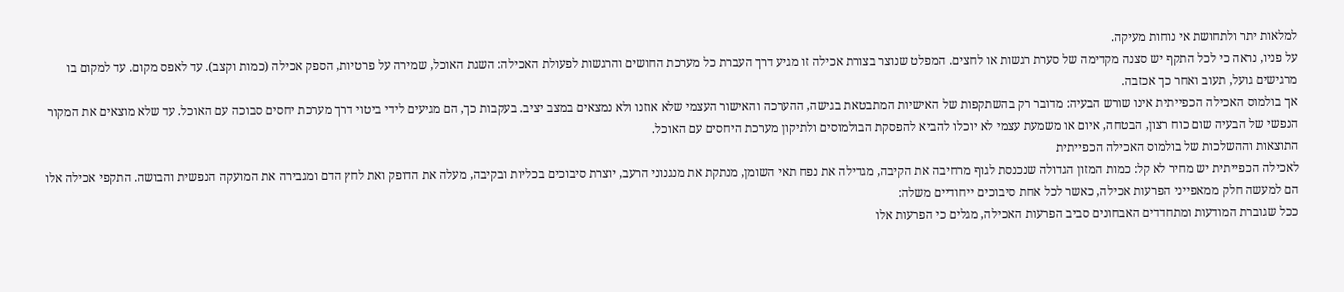למלאות יתר ולתחושת אי נוחות מעיקה.
על פניו, נראה כי לכל התקף יש סצנה מקדימה של סערת רגשות או לחצים. המפלט שנוצר בצורת אכילה זו מגיע דרך העברת כל מערכת החושים והרגשות לפעולת האכילה: השגת האוכל, שמירה על פרטיות, הספק אכילה (כמות וקצב). עד לאפס מקום. עד למקום בו מרגישים גועל, תעוב ואחר כך אכזבה.
אך בולמוס האכילה הכפייתית אינו שורש הבעיה: מדובר רק בהשתקפות של האישיות המתבטאת בגישה, ההערכה והאישור העצמי שלא אוזנו ולא נמצאים במצב יציב. בעקבות כך, הם מגיעים לידי ביטוי דרך מערכת יחסים סבוכה עם האוכל. עד שלא מוצאים את המקור הנפשי של הבעיה שום כוח רצון, הבטחה, איום או משמעת עצמי לא יוכלו להביא להפסקת הבולמוסים ולתיקון מערכת היחסים עם האוכל.
התוצאות וההשלכות של בולמוס האכילה הכפייתית
לאכילה הכפייתית יש מחיר לא קל: כמות המזון הגדולה שנכנסת לגוף מרחיבה את הקיבה, מגדילה את נפח תאי השומן, מנתקת את מנגנוני הרעב, יוצרת סיבוכים בכליות ובקיבה, מעלה את הדופק ואת לחץ הדם ומגבירה את המועקה הנפשית והבושה. התקפי אכילה אלו הם למעשה חלק ממאפייני הפרעות אכילה, כאשר לכל אחת סיבוכים ייחודיים משלה:
ככל שגוברת המודעות ומתחדדים האבחונים סביב הפרעות האכילה, מגלים כי הפרעות אלו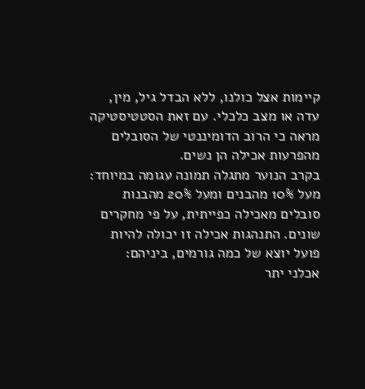קיימות אצל כולנו, ללא הבדל גיל, מין, עדה או מצב כלכלי. עם זאת הסטטיסטיקה מראה כי הרוב הדומיננטי של הסובלים מהפרעות אכילה הן נשים.
בקרב הנוער מתגלה תמונה עגומה במיוחד: מעל 10% מהבנים ומעל 20% מהבנות סובלים מאכילה כפייתית, על פי מחקרים שונים. התנהגות אכילה זו יכולה להיות פועל יוצא של כמה גורמים, ביניהם:
אכלני יתר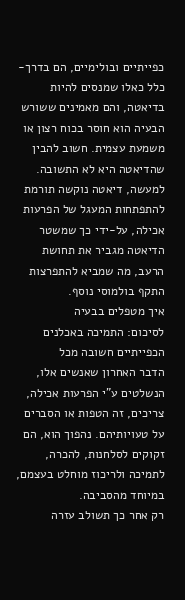כפייתיים ובולימיים, הם בדרך-כלל כאלו שמנסים להיות בדיאטה, והם מאמינים ששורש הבעיה הוא חוסר בכוח רצון או משמעת עצמית. חשוב להבין שהדיאטה היא לא התשובה. למעשה, דיאטה נוקשה תורמת להתפתחות המעגל של הפרעות אכילה, על-ידי כך שמשטר הדיאטה מגביר את תחושת הרעב, מה שמביא להתפרצות התקף בולמוסי נוסף.
איך מטפלים בבעיה
לסיכום: התמיכה באכלנים הכפייתיים חשובה מכל
הדבר האחרון שאנשים אלו, הנשלטים ע"י הפרעות אכילה, צריכים, זה הטפות או הסברים על טעויותיהם. נהפוך הוא, הם זקוקים לסלחנות, להכרה, לתמיכה ולריכוז מוחלט בעצמם, במיוחד מהסביבה.
רק אחר כך תשולב עזרה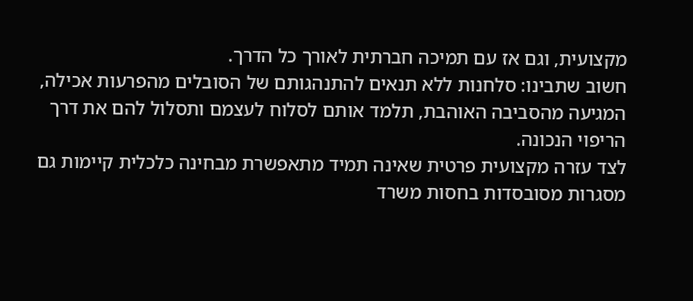מקצועית, וגם אז עם תמיכה חברתית לאורך כל הדרך.
חשוב שתבינו: סלחנות ללא תנאים להתנהגותם של הסובלים מהפרעות אכילה, המגיעה מהסביבה האוהבת, תלמד אותם לסלוח לעצמם ותסלול להם את דרך הריפוי הנכונה.
לצד עזרה מקצועית פרטית שאינה תמיד מתאפשרת מבחינה כלכלית קיימות גם מסגרות מסובסדות בחסות משרד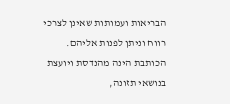הבריאות ועמותות שאינן לצרכי רווח וניתן לפנות אליהם.
הכותבת הינה מהנדסת ויועצת בנושאי תזונה,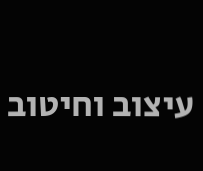עיצוב וחיטוב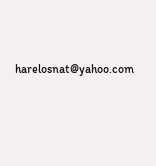harelosnat@yahoo.com